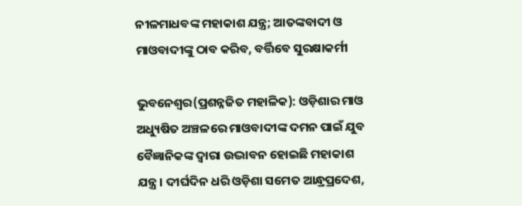ନୀଳମାଧବଙ୍କ ମହାକାଶ ଯନ୍ତ୍ର; ଆତଙ୍କବାଦୀ ଓ ମାଓବାଦୀଙ୍କୁ ଠାବ କରିବ, ବର୍ତ୍ତିବେ ସୁରକ୍ଷାକର୍ମୀ

ଭୁବନେଶ୍ୱର(ପ୍ରଶନ୍ନଜିତ ମହାଳିକ): ଓଡ଼ିଶାର ମାଓ ଅଧ୍ୟୁଷିତ ଅଞ୍ଚଳରେ ମାଓବାଦୀଙ୍କ ଦମନ ପାଇଁ ଯୁବ ବୈଜ୍ଞାନିକଙ୍କ ଦ୍ବାରା ଉଦ୍ଭାବନ ହୋଇଛି ମହାକାଶ ଯନ୍ତ୍ର। ଦୀର୍ଘଦିନ ଧରି ଓଡ଼ିଶା ସମେତ ଆନ୍ଧ୍ରପ୍ରଦେଶ,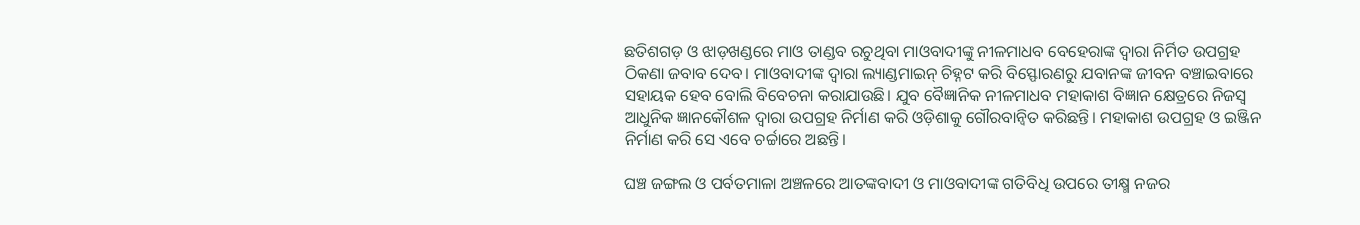ଛତିଶଗଡ଼ ଓ ଝାଡ଼ଖଣ୍ଡରେ ମାଓ ତାଣ୍ଡବ ରଚୁଥିବା ମାଓବାଦୀଙ୍କୁ ନୀଳମାଧବ ବେହେରାଙ୍କ ଦ୍ବାରା ନିର୍ମିତ ଉପଗ୍ରହ ଠିକଣା ଜବାବ ଦେବ। ମାଓବାଦୀଙ୍କ ଦ୍ବାରା ଲ୍ୟାଣ୍ଡମାଇନ୍‌ ଚିହ୍ନଟ କରି ବିସ୍ଫୋରଣରୁ ଯବାନଙ୍କ ଜୀବନ ବଞ୍ଚାଇବାରେ ସହାୟକ ହେବ ବୋଲି ବିବେଚନା କରାଯାଉଛି। ଯୁବ ବୈଜ୍ଞାନିକ ନୀଳମାଧବ ମହାକାଶ ବିଜ୍ଞାନ କ୍ଷେତ୍ରରେ ନିଜସ୍ବ ଆଧୁନିକ ଜ୍ଞାନକୌଶଳ ଦ୍ବାରା ଉପଗ୍ରହ ନିର୍ମାଣ କରି ଓଡ଼ିଶାକୁ ଗୌରବାନ୍ବିତ କରିଛନ୍ତି। ମହାକାଶ ଉପଗ୍ରହ ଓ ଇଞ୍ଜିନ ନିର୍ମାଣ କରି ସେ ଏବେ ଚର୍ଚ୍ଚାରେ ଅଛନ୍ତି।

ଘଞ୍ଚ ଜଙ୍ଗଲ ଓ ପର୍ବତମାଳା ଅଞ୍ଚଳରେ ଆତଙ୍କବାଦୀ ଓ ମାଓବାଦୀଙ୍କ ଗତିବିଧି ଉପରେ ତୀକ୍ଷ୍ମ ନଜର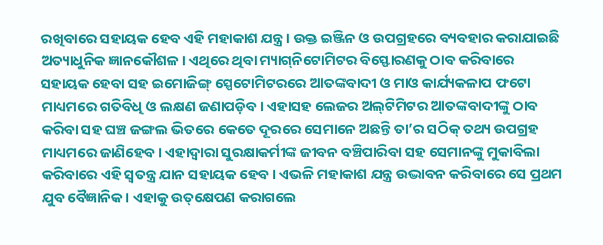ରଖିବାରେ ସହାୟକ ହେବ ଏହି ମହାକାଶ ଯନ୍ତ୍ର। ଉକ୍ତ ଇଞ୍ଜିନ ଓ ଉପଗ୍ରହରେ ବ୍ୟବହାର କରାଯାଇଛି ଅତ୍ୟାଧୁନିକ ଜ୍ଞାନକୌଶଳ। ଏଥିରେ ଥିବା ମ୍ୟାଗ୍‌ନିଟୋମିଟର ବିସ୍ଫୋରଣକୁ ଠାବ କରିବାରେ ସହାୟକ ହେବା ସହ ଇମୋଜିଙ୍ଗ୍‌ ସ୍ପେଟୋମିଟରରେ ଆତଙ୍କବାଦୀ ଓ ମାଓ କାର୍ଯ୍ୟକଳାପ ଫଟୋ ମାଧ୍ୟମରେ ଗତିବିଧି ଓ ଲକ୍ଷଣ ଜଣାପଡ଼ିବ। ଏହାସହ ଲେଜର ଅଲ୍‌ଟିମିଟର ଆତଙ୍କବାଦୀଙ୍କୁ ଠାବ କରିବା ସହ ଘଞ୍ଚ ଜଙ୍ଗଲ ଭିତରେ କେତେ ଦୂରରେ ସେମାନେ ଅଛନ୍ତି ତା’ର ସଠିକ୍‌ ତଥ୍ୟ ଉପଗ୍ରହ ମାଧ୍ୟମରେ ଜାଣିହେବ। ଏହାଦ୍ବାରା ସୁରକ୍ଷାକର୍ମୀଙ୍କ ଜୀବନ ବଞ୍ଚିପାରିବା ସହ ସେମାନଙ୍କୁ ମୁକାବିଲା କରିବାରେ ଏହି ସ୍ବତନ୍ତ୍ର ଯାନ ସହାୟକ ହେବ। ଏଭଳି ମହାକାଶ ଯନ୍ତ୍ର ଉଦ୍ଭାବନ କରିବାରେ ସେ ପ୍ରଥମ ଯୁବ ବୈଜ୍ଞାନିକ। ଏହାକୁ ଉତ୍‌କ୍ଷେପଣ କରାଗଲେ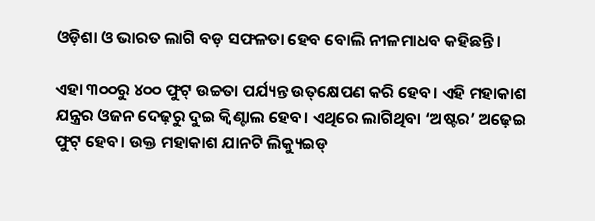ଓଡ଼ିଶା ଓ ଭାରତ ଲାଗି ବଡ଼ ସଫଳତା ହେବ ବୋଲି ନୀଳମାଧବ କହିଛନ୍ତି।

ଏହା ୩୦୦ରୁ ୪୦୦ ଫୁଟ୍‌ ଉଚ୍ଚତା ପର୍ଯ୍ୟନ୍ତ ଉତ୍‌କ୍ଷେପଣ କରି ହେବ। ଏହି ମହାକାଶ ଯନ୍ତ୍ରର ଓଜନ ଦେଢ଼ରୁ ଦୁଇ କ୍ବିଣ୍ଟାଲ ହେବ। ଏଥିରେ ଲାଗିଥିବା ‘ଅଷ୍ଟର’ ଅଢ଼େଇ ଫୁଟ୍‌ ହେବ। ଉକ୍ତ ମହାକାଶ ଯାନଟି ଲିକ୍ୟୁଇଡ୍‌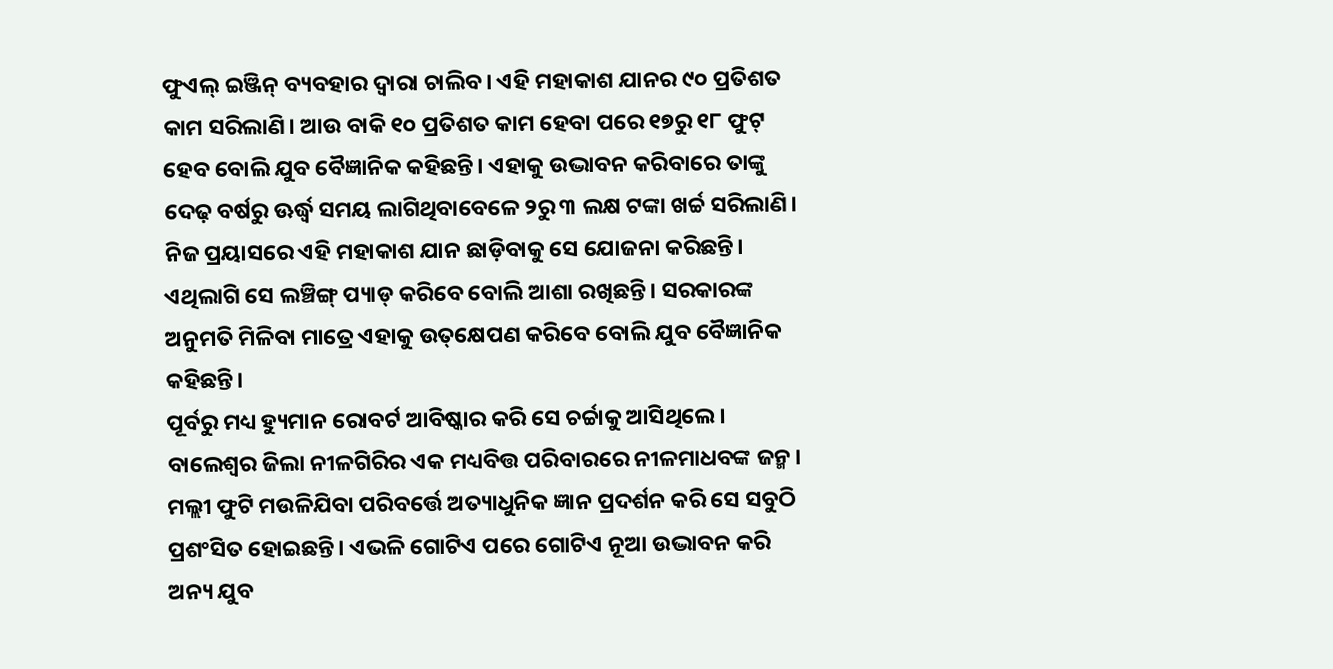ଫୁଏଲ୍‌ ଇଞ୍ଜିନ୍‌ ବ୍ୟବହାର ଦ୍ବାରା ଚାଲିବ। ଏହି ମହାକାଶ ଯାନର ୯୦ ପ୍ରତିଶତ କାମ ସରିଲାଣି। ଆଉ ବାକି ୧୦ ପ୍ରତିଶତ କାମ ହେବା ପରେ ୧୭ରୁ ୧୮ ଫୁଟ୍‌ ହେବ ବୋଲି ଯୁବ ବୈଜ୍ଞାନିକ କହିଛନ୍ତି। ଏହାକୁ ଉଦ୍ଭାବନ କରିବାରେ ତାଙ୍କୁ ଦେଢ଼ ବର୍ଷରୁ ଊର୍ଦ୍ଧ୍ବ ସମୟ ଲାଗିଥିବାବେଳେ ୨ରୁ ୩ ଲକ୍ଷ ଟଙ୍କା ଖର୍ଚ୍ଚ ସରିଲାଣି। ନିଜ ପ୍ରୟାସରେ ଏହି ମହାକାଶ ଯାନ ଛାଡ଼ିବାକୁ ସେ ଯୋଜନା କରିଛନ୍ତି। ଏଥିଲାଗି ସେ ଲଞ୍ଚିଙ୍ଗ୍‌ ପ୍ୟାଡ୍‌ କରିବେ ବୋଲି ଆଶା ରଖିଛନ୍ତି। ସରକାରଙ୍କ ଅନୁମତି ମିଳିବା ମାତ୍ରେ ଏହାକୁ ଉତ୍‌କ୍ଷେପଣ କରିବେ ବୋଲି ଯୁବ ବୈଜ୍ଞାନିକ କହିଛନ୍ତି।
ପୂର୍ବରୁ ମଧ୍ୟ ହ୍ୟୁମାନ ରୋବର୍ଟ ଆବିଷ୍କାର କରି ସେ ଚର୍ଚ୍ଚାକୁ ଆସିଥିଲେ। ବାଲେଶ୍ବର ଜିଲା ନୀଳଗିରିର ଏକ ମଧ୍ୟବିତ୍ତ ପରିବାରରେ ନୀଳମାଧବଙ୍କ ଜନ୍ମ। ମଲ୍ଲୀ ଫୁଟି ମଉଳିଯିବା ପରିବର୍ତ୍ତେ ଅତ୍ୟାଧୁନିକ ଜ୍ଞାନ ପ୍ରଦର୍ଶନ କରି ସେ ସବୁଠି ପ୍ରଶଂସିତ ହୋଇଛନ୍ତି। ଏଭଳି ଗୋଟିଏ ପରେ ଗୋଟିଏ ନୂଆ ଉଦ୍ଭାବନ କରି ଅନ୍ୟ ଯୁବ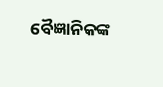ବୈଜ୍ଞାନିକଙ୍କ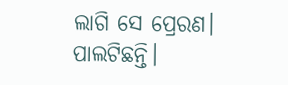ଲାଗି ସେ ପ୍ରେରଣ। ପାଲଟିଛନ୍ତି।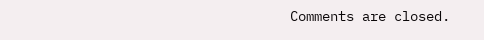Comments are closed.